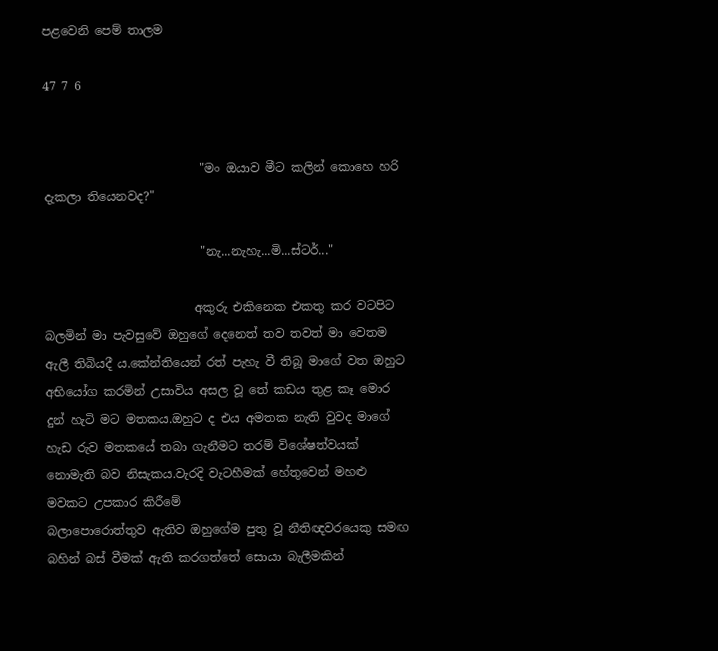පළවෙනි පෙම් තාලම

47 7 6


                          "මං ඔයාව මීට කලින් කොහෙ හරි දැකලා තියෙනවද?"

                          "නැ...නැහැ...මි...ස්ටර්..."

                         අකුරු එකිනෙක එකතු කර වටපිට බලමින් මා පැවසුවේ ඔහුගේ දෙනෙත් තව තවත් මා වෙතම ඇලී තිබියදී ය.කේන්තියෙන් රත් පැහැ වී තිබූ මාගේ වත ඔහුට අභියෝග කරමින් උසාවිය අසල වූ තේ කඩය තුළ කෑ මොර දුන් හැටි මට මතකය.ඔහුට ද එය අමතක නැති වුවද මාගේ හැඩ රුව මතකයේ තබා ගැනීමට තරම් විශේෂත්වයක් නොමැති බව නිසැකය.වැරදි වැටහීමක් හේතුවෙන් මහළු මවකට උපකාර කිරීමේ
බලාපොරොත්තුව ඇතිව ඔහුගේම පුතු වූ නීතිඥවරයෙකු සමඟ බහින් බස් වීමක් ඇති කරගත්තේ සොයා බැලීමකින්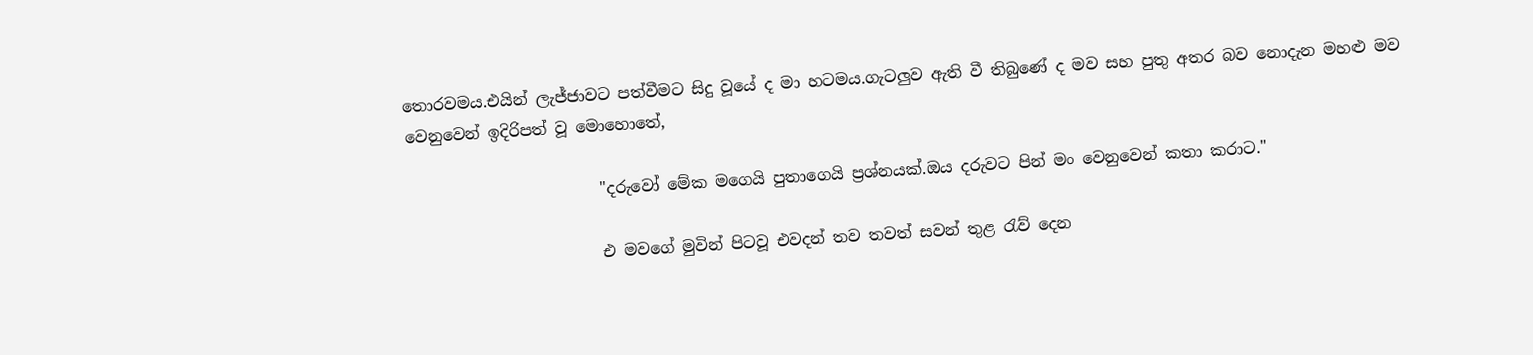තොරවමය.එයින් ලැජ්ජාවට පත්වීමට සිදු වූයේ ද මා හටමය.ගැටලුව ඇති වී තිබුණේ ද මව සහ පුතු අතර බව නොදැන මහළු මව වෙනුවෙන් ඉදිරිපත් වූ මොහොතේ,

                        "දරුවෝ මේක මගෙයි පුතාගෙයි ප්‍රශ්නයක්.ඔය දරුවට පින් මං වෙනුවෙන් කතා කරාට."

                        එ මවගේ මුවින් පිටවූ එවදන් තව තවත් සවන් තුළ රැව් දෙන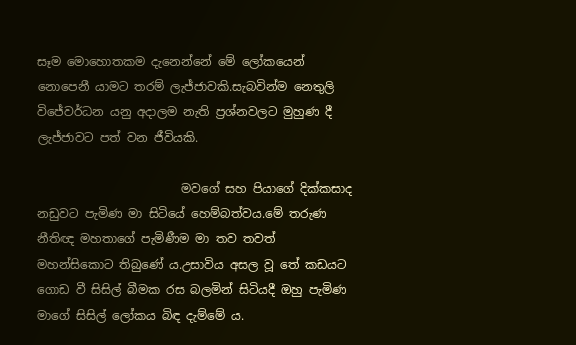සෑම මොහොතකම දැනෙන්නේ මේ ලෝකයෙන් නොපෙනී යාමට තරම් ලැජ්ජාවකි.සැබවින්ම නෙතුලි විජේවර්ධන යනු අදාලම නැති ප්‍රශ්නවලට මුහුණ දී ලැජ්ජාවට පත් වන ජීවියකි.

                        මවගේ සහ පියාගේ දික්කසාද නඩුවට පැමිණ මා සිටියේ හෙම්බත්වය.මේ තරුණ නීතිඥ මහතාගේ පැමිණීම මා තව තවත් මහන්සිකොට තිබුණේ ය.උසාවිය අසල වූ තේ කඩයට ගොඩ වී සිසිල් බීමක රස බලමින් සිටියදී ඔහු පැමිණ මාගේ සිසිල් ලෝකය බිඳ දැම්මේ ය.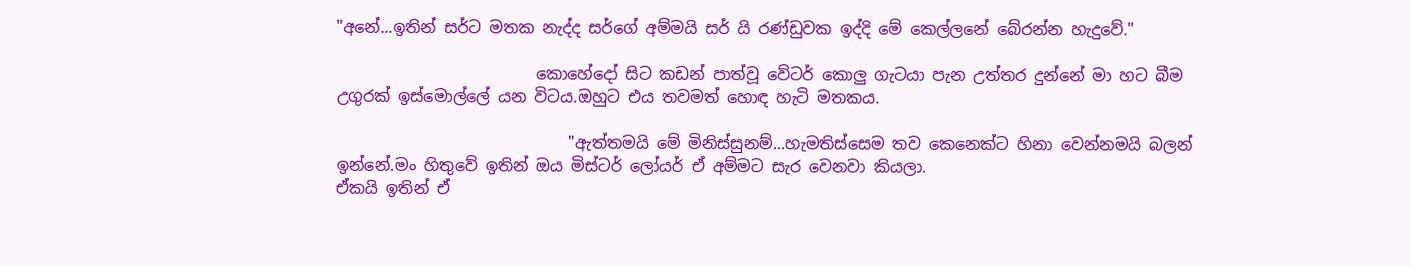"අනේ...ඉතින් සර්ට මතක නැද්ද සර්ගේ අම්මයි සර් යි රණ්ඩුවක ඉද්දි මේ කෙල්ලනේ බේරන්න හැදුවේ."

                         කොහේදෝ සිට කඩන් පාත්වූ වේටර් කොලු ගැටයා පැන උත්තර දුන්නේ මා හට බීම උගුරක් ඉස්මොල්ලේ යන විටය.ඔහුට එය තවමත් හොඳ හැටි මතකය.

                             "ඇත්තමයි මේ මිනිස්සුනම්...හැමතිස්සෙම තව කෙනෙක්ට හිනා වෙන්නමයි බලන් ඉන්නේ.මං හිතුවේ ඉතින් ඔය මිස්ටර් ලෝයර් ඒ අම්මට සැර වෙනවා කියලා.
ඒකයි ඉතින් ඒ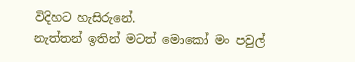විදිහට හැසිරුනේ.
නැත්තන් ඉතින් මටත් මොකෝ මං පවුල්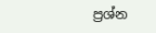ප්‍රශ්න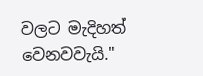වලට මැදිහත් වෙනවවැයි."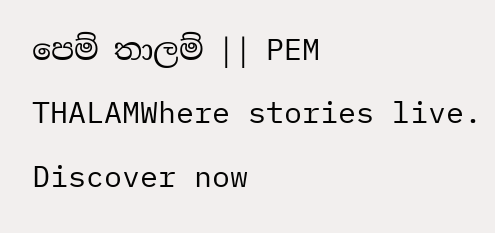පෙම් තාලම් || PEM THALAMWhere stories live. Discover now